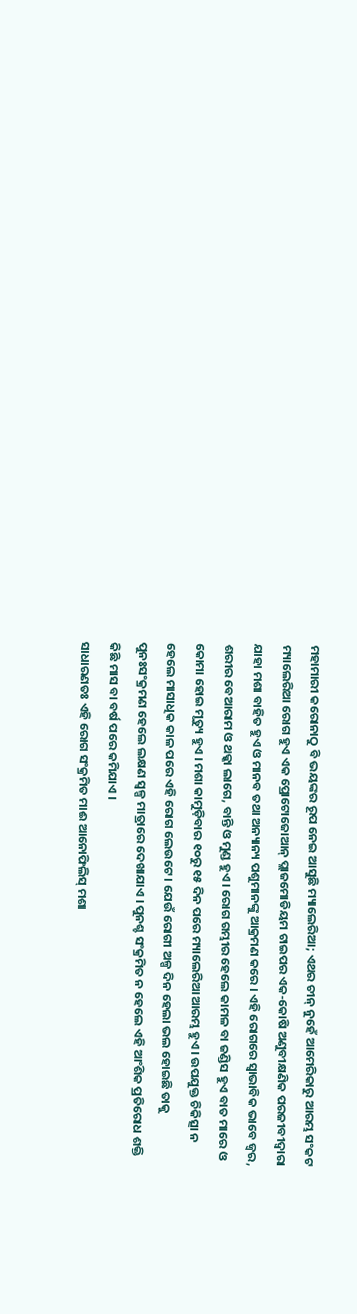ମହାମାରୀ କରୋନାଠୁ ବି ଭୟଙ୍କର ରୂପ ନେଇ ଆସୁଛି ମ୍ୟାଲେରିଆ; ଏଥର ଚୀନ୍ ନୁହେଁ ଆମେରିକାରୁ ଆରମ୍ଭ ସଂକଟ
ମ୍ୟାଲେରିଆ ରୋଗ ହୁଏ ଏକ ପ୍ରୋଟୋଜୋଆନ୍ ପ୍ଲାଜମୋଡିୟମ ଟାଇପର ଏକ-କୋଷି ଅଣୁବୀକ୍ଷଣିକ ପରଜୀବୀଦ୍ୱାରା ଯାହା ମଶା ବାହିତ ହୁଏ ଓ ମାନବ ତଥା ଅନ୍ୟାନ୍ୟ ପଶୁମାନଙ୍କୁ ଆକ୍ରମଣ କରେ । ଏହି ରୋଗରେ ସ୍ୱାଭାବିକ ଭାବେ ଜ୍ୱର, ଶରୀର ବେଆରାମ ଓ ଥକ୍କା ଲାଗେ, ବାନ୍ତି ଓ ମୁଣ୍ଡ ହୁଏ । ରୋଗ ଗମ୍ଭୀର ହେଲେ କାମଳ ବା ଜଣ୍ଡିସ ହୁଏ ବାତ ମାରେ ଓ କୋମା ହୋଇ ମୃତ୍ୟୁ ହୁଏ । ମଶା କାମୁଡ଼ିବାର ୧୦ରୁ ୧୫ ଦିନ ପରେ ମ୍ୟାଲେରିଆ ଆରମ୍ଭ ହୁଏ । ଉପଯୁକ୍ତ ଚିକିତ୍ସା ନ ହେଲେ ମାସାଧିକ କାଳ ପରେ ଏହି ରୋଗ ଲେଉଟେ । ଯେଉଁ ରୋଗୀ ଅଳ୍ପ ଦିନ ହେଲା ଭଲ ହୋଇଛି ତାକୁ ପୁନଃସଂକ୍ରମଣ ହେଲେ ଲକ୍ଷଣ ସ୍ୱଳ୍ପ ମାତ୍ରାରେ ଦେଖାଯାଏ । ପୁନଶ୍ଚ ସଂକ୍ରମିତ ନ ହେଲେ ଏହି ଆଂଶିକ ପ୍ରତିରୋଧ ଶକ୍ତି କିଛି ମାସ ବା ବର୍ଷ ପରେ କମିଯାଏ ।
ସାଧାରଣତଃ ଏହି ରୋଗ ସଂକ୍ରମିତ ମାଈ ଆନୋଫିଲିସ୍ ମଶା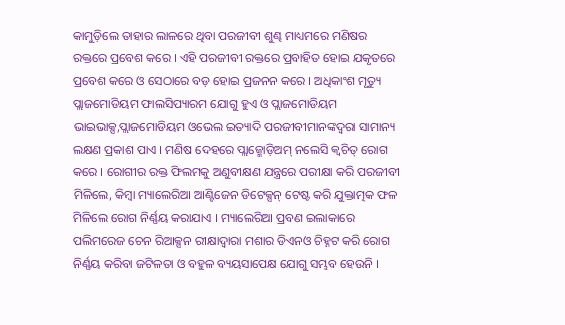କାମୁଡ଼ିଲେ ତାହାର ଲାଳରେ ଥିବା ପରଜୀବୀ ଶୁଣ୍ଢ ମାଧ୍ୟମରେ ମଣିଷର ରକ୍ତରେ ପ୍ରବେଶ କରେ । ଏହି ପରଜୀବୀ ରକ୍ତରେ ପ୍ରବାହିତ ହୋଇ ଯକୃତରେ ପ୍ରବେଶ କରେ ଓ ସେଠାରେ ବଡ଼ ହୋଇ ପ୍ରଜନନ କରେ । ଅଧିକାଂଶ ମୃତ୍ୟୁ ପ୍ଲାଜମୋଡିୟମ ଫାଲସିପ୍ୟାରମ ଯୋଗୁ ହୁଏ ଓ ପ୍ଲାଜମୋଡିୟମ ଭାଇଭାକ୍ସ,ପ୍ଲାଜମୋଡିୟମ ଓଭେଲ ଇତ୍ୟାଦି ପରଜୀବୀମାନଙ୍କଦ୍ୱରା ସାମାନ୍ୟ ଲକ୍ଷଣ ପ୍ରକାଶ ପାଏ । ମଣିଷ ଦେହରେ ପ୍ଲାଜ୍ମୋଡ଼ିଅମ୍ ନଲେସି କ୍ୱଚିତ୍ ରୋଗ କରେ । ରୋଗୀର ରକ୍ତ ଫିଲମକୁ ଅଣୁବୀକ୍ଷଣ ଯନ୍ତ୍ରରେ ପରୀକ୍ଷା କରି ପରଜୀବୀ ମିଳିଲେ, କିମ୍ବା ମ୍ୟାଲେରିଆ ଆଣ୍ଟିଜେନ ଡିଟେକ୍ସନ୍ ଟେଷ୍ଟ କରି ଯୁକ୍ତାତ୍ମକ ଫଳ ମିଳିଲେ ରୋଗ ନିର୍ଣ୍ଣୟ କରାଯାଏ । ମ୍ୟାଲେରିଆ ପ୍ରବଣ ଇଲାକାରେ ପଲିମରେଜ ଚେନ ରିଆକ୍ସନ ରୀକ୍ଷାଦ୍ୱାରା ମଶାର ଡିଏନଓ ଚିହ୍ନଟ କରି ରୋଗ ନିର୍ଣ୍ଣୟ କରିବା ଜଟିଳତା ଓ ବହୁଳ ବ୍ୟୟସାପେକ୍ଷ ଯୋଗୁ ସମ୍ଭବ ହେଉନି ।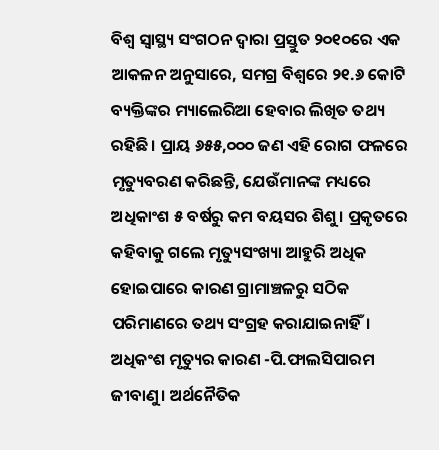ବିଶ୍ୱ ସ୍ୱାସ୍ଥ୍ୟ ସଂଗଠନ ଦ୍ୱାରା ପ୍ରସ୍ତୁତ ୨୦୧୦ରେ ଏକ ଆକଳନ ଅନୁସାରେ, ସମଗ୍ର ବିଶ୍ୱରେ ୨୧.୬ କୋଟି ବ୍ୟକ୍ତିଙ୍କର ମ୍ୟାଲେରିଆ ହେବାର ଲିଖିତ ତଥ୍ୟ ରହିଛି। ପ୍ରାୟ ୬୫୫,୦୦୦ ଜଣ ଏହି ରୋଗ ଫଳରେ ମୃତ୍ୟୁବରଣ କରିଛନ୍ତି, ଯେଉଁମାନଙ୍କ ମଧ୍ୟରେ ଅଧିକାଂଶ ୫ ବର୍ଷରୁ କମ ବୟସର ଶିଶୁ। ପ୍ରକୃତରେ କହିବାକୁ ଗଲେ ମୃତ୍ୟୁସଂଖ୍ୟା ଆହୁରି ଅଧିକ ହୋଇପାରେ କାରଣ ଗ୍ରାମାଞ୍ଚଳରୁ ସଠିକ ପରିମାଣରେ ତଥ୍ୟ ସଂଗ୍ରହ କରାଯାଇନାହିଁ। ଅଧିକଂଶ ମୃତ୍ୟୁର କାରଣ -ପି.ଫାଲସିପାରମ ଜୀବାଣୁ। ଅର୍ଥନୈତିକ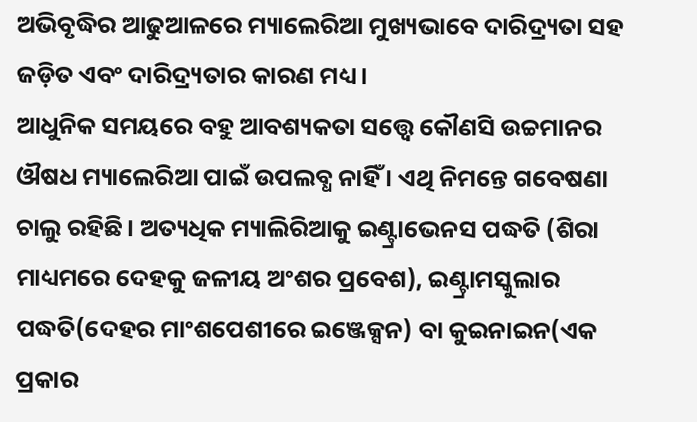ଅଭିବୃଦ୍ଧିର ଆଢୁଆଳରେ ମ୍ୟାଲେରିଆ ମୁଖ୍ୟଭାବେ ଦାରିଦ୍ର୍ୟତା ସହ ଜଡ଼ିତ ଏବଂ ଦାରିଦ୍ର୍ୟତାର କାରଣ ମଧ୍ୟ।
ଆଧୁନିକ ସମୟରେ ବହୁ ଆବଶ୍ୟକତା ସତ୍ତ୍ୱେ କୌଣସି ଉଚ୍ଚମାନର ଔଷଧ ମ୍ୟାଲେରିଆ ପାଇଁ ଉପଲବ୍ଧ ନାହିଁ । ଏଥି ନିମନ୍ତେ ଗବେଷଣା ଚାଲୁ ରହିଛି। ଅତ୍ୟଧିକ ମ୍ୟାଲିରିଆକୁ ଇଣ୍ଟ୍ରାଭେନସ ପଦ୍ଧତି (ଶିରା ମାଧ୍ୟମରେ ଦେହକୁ ଜଳୀୟ ଅଂଶର ପ୍ରବେଶ), ଇଣ୍ଟ୍ରାମସ୍କୁଲାର ପଦ୍ଧତି(ଦେହର ମାଂଶପେଶୀରେ ଇଞ୍ଜେକ୍ସନ) ବା କୁଇନାଇନ(ଏକ ପ୍ରକାର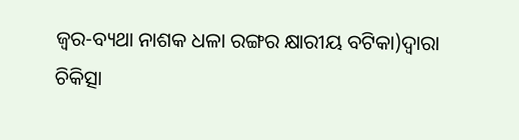ଜ୍ୱର-ବ୍ୟଥା ନାଶକ ଧଳା ରଙ୍ଗର କ୍ଷାରୀୟ ବଟିକା)ଦ୍ୱାରା ଚିକିତ୍ସା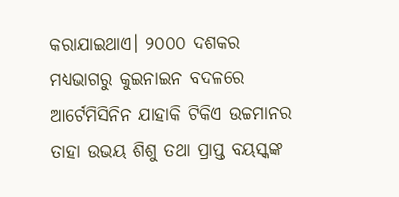କରାଯାଇଥାଏ। ୨୦୦୦ ଦଶକର ମଧ୍ୟଭାଗରୁ କୁଇନାଇନ ବଦଳରେ ଆର୍ଟେମିସିନିନ ଯାହାକି ଟିକିଏ ଉଚ୍ଚମାନର ତାହା ଉଭୟ ଶିଶୁ ତଥା ପ୍ରାପ୍ତ ବୟସ୍କଙ୍କ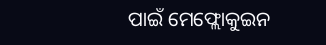ପାଇଁ ମେଫ୍ଲୋକୁଇନ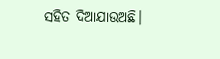ସହିତ ଦିଆଯାଉଅଛି।